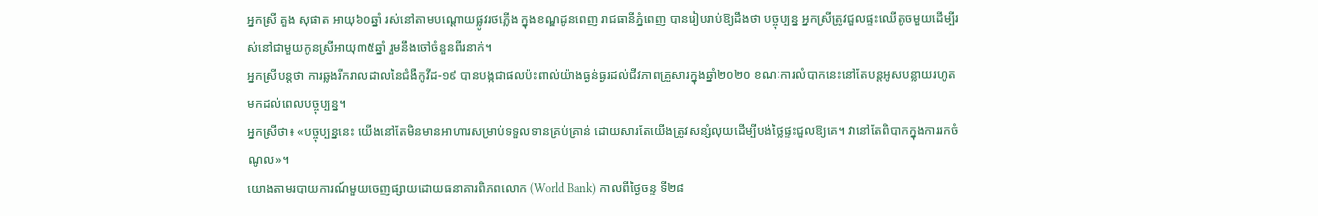អ្នកស្រី គួង សុផាត អាយុ៦០ឆ្នាំ រស់នៅតាមបណ្ដោយផ្លូវរថភ្លើង ក្នុងខណ្ឌដូនពេញ រាជធានីភ្នំពេញ បានរៀបរាប់ឱ្យដឹងថា បច្ចុប្បន្ន អ្នកស្រីត្រូវជួលផ្ទះឈើតូចមួយដើម្បីរស់នៅជាមួយកូនស្រីអាយុ៣៥ឆ្នាំ រួមនឹងចៅចំនួនពីរនាក់។
អ្នកស្រីបន្តថា ការឆ្លងរីករាលដាលនៃជំងឺកូវីដ-១៩ បានបង្កជាផលប៉ះពាល់យ៉ាងធ្ងន់ធ្ងរដល់ជីវភាពគ្រួសារក្នុងឆ្នាំ២០២០ ខណៈការលំបាកនេះនៅតែបន្តអូសបន្លាយរហូតមកដល់ពេលបច្ចុប្បន្ន។
អ្នកស្រីថា៖ «បច្ចុប្បន្ននេះ យើងនៅតែមិនមានអាហារសម្រាប់ទទួលទានគ្រប់គ្រាន់ ដោយសារតែយើងត្រូវសន្សំលុយដើម្បីបង់ថ្លៃផ្ទះជួលឱ្យគេ។ វានៅតែពិបាកក្នុងការរកចំណូល»។
យោងតាមរបាយការណ៍មួយចេញផ្សាយដោយធនាគារពិភពលោក (World Bank) កាលពីថ្ងៃចន្ទ ទី២៨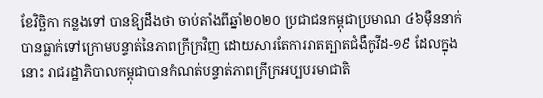ខែវិច្ឆិកា កន្លងទៅ បានឱ្យដឹងថា ចាប់តាំងពីឆ្នាំ២០២០ ប្រជាជនកម្ពុជាប្រមាណ ៤៦ម៉ឺននាក់ បានធ្លាក់ទៅក្រោមបន្ទាត់នៃភាពក្រីក្រវិញ ដោយសារតែការរាតត្បាតជំងឺកូវីដ-១៩ ដែលក្នុងនោះ រាជរដ្ឋាភិបាលកម្ពុជាបានកំណត់បន្ទាត់ភាពក្រីក្រអប្បបរមាជាតិ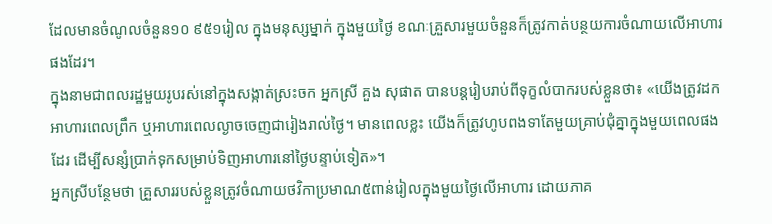ដែលមានចំណូលចំនួន១០ ៩៥១រៀល ក្នុងមនុស្សម្នាក់ ក្នុងមួយថ្ងៃ ខណៈគ្រួសារមួយចំនួនក៏ត្រូវកាត់បន្ថយការចំណាយលើអាហារផងដែរ។
ក្នុងនាមជាពលរដ្ឋមួយរូបរស់នៅក្នុងសង្កាត់ស្រះចក អ្នកស្រី គួង សុផាត បានបន្តរៀបរាប់ពីទុក្ខលំបាករបស់ខ្លួនថា៖ «យើងត្រូវដកអាហារពេលព្រឹក ឬអាហារពេលល្ងាចចេញជារៀងរាល់ថ្ងៃ។ មានពេលខ្លះ យើងក៏ត្រូវហូបពងទាតែមួយគ្រាប់ជុំគ្នាក្នុងមួយពេលផងដែរ ដើម្បីសន្សំប្រាក់ទុកសម្រាប់ទិញអាហារនៅថ្ងៃបន្ទាប់ទៀត»។
អ្នកស្រីបន្ថែមថា គ្រួសាររបស់ខ្លួនត្រូវចំណាយថវិកាប្រមាណ៥ពាន់រៀលក្នុងមួយថ្ងៃលើអាហារ ដោយភាគ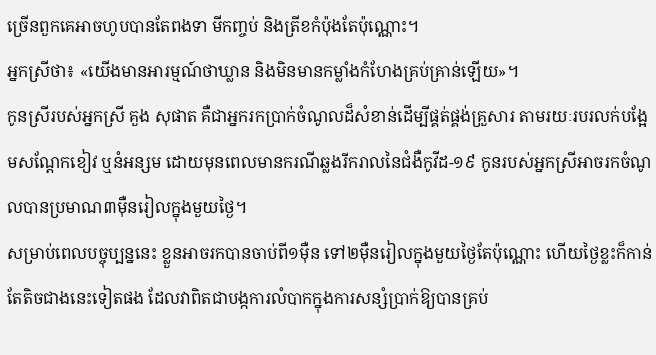ច្រើនពួកគេអាចហូបបានតែពងទា មីកញ្ចប់ និងត្រីខកំប៉ុងតែប៉ុណ្ណោះ។
អ្នកស្រីថា៖ «យើងមានអារម្មណ៍ថាឃ្លាន និងមិនមានកម្លាំងកំហែងគ្រប់គ្រាន់ឡើយ»។
កូនស្រីរបស់អ្នកស្រី គួង សុផាត គឺជាអ្នករកប្រាក់ចំណូលដ៏សំខាន់ដើម្បីផ្គត់ផ្គង់គ្រួសារ តាមរយៈរបរលក់បង្អែមសណ្ដែកខៀវ ឬនំអន្សម ដោយមុនពេលមានករណីឆ្លងរីករាលនៃជំងឺកូវីដ-១៩ កូនរបស់អ្នកស្រីអាចរកចំណូលបានប្រមាណ៣ម៉ឺនរៀលក្នុងមួយថ្ងៃ។
សម្រាប់ពេលបច្ចុប្បន្ននេះ ខ្លួនអាចរកបានចាប់ពី១ម៉ឺន ទៅ២ម៉ឺនរៀលក្នុងមួយថ្ងៃតែប៉ុណ្ណោះ ហើយថ្ងៃខ្លះក៏កាន់តែតិចជាងនេះទៀតផង ដែលវាពិតជាបង្កការលំបាកក្នុងការសន្សំប្រាក់ឱ្យបានគ្រប់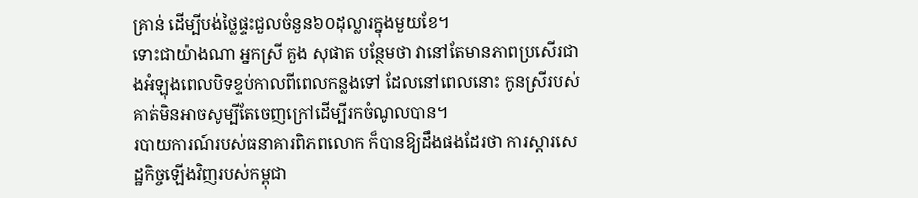គ្រាន់ ដើម្បីបង់ថ្លៃផ្ទះជួលចំនួន៦០ដុល្លារក្នុងមួយខែ។
ទោះជាយ៉ាងណា អ្នកស្រី គួង សុផាត បន្ថែមថា វានៅតែមានភាពប្រសើរជាងអំឡុងពេលបិទខ្ទប់កាលពីពេលកន្លងទៅ ដែលនៅពេលនោះ កូនស្រីរបស់គាត់មិនអាចសូម្បីតែចេញក្រៅដើម្បីរកចំណូលបាន។
របាយការណ៍របស់ធនាគារពិភពលោក ក៏បានឱ្យដឹងផងដែរថា ការស្ដារសេដ្ឋកិច្ចឡើងវិញរបស់កម្ពុជា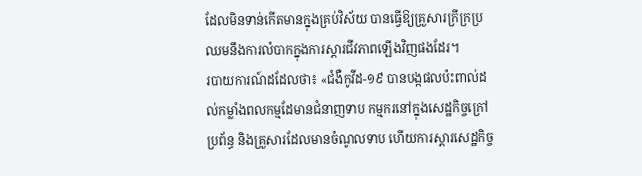ដែលមិនទាន់កើតមានក្នុងគ្រប់វិស័យ បានធ្វើឱ្យគ្រួសារក្រីក្រប្រឈមនឹងការលំបាកក្នុងការស្ដារជីវភាពឡើងវិញផងដែរ។
របាយការណ៍ដដែលថា៖ «ជំងឺកូវីដ-១៩ បានបង្កផលប៉ះពាល់ដល់កម្លាំងពលកម្មដែមានជំនាញទាប កម្មករនៅក្នុងសេដ្ឋកិច្ចក្រៅប្រព័ន្ធ និងគ្រួសារដែលមានចំណូលទាប ហើយការស្ដារសេដ្ឋកិច្ច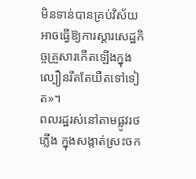មិនទាន់បានគ្រប់វិស័យ អាចធ្វើឱ្យការស្ដារសេដ្ឋកិច្ចគ្រួសារកើតឡើងក្នុងល្បឿនរឹតតែយឺតទៅទៀត»។
ពលរដ្ឋរស់នៅតាមផ្លូវរថភ្លើង ក្នុងសង្កាត់ស្រះចក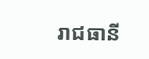រាជធានី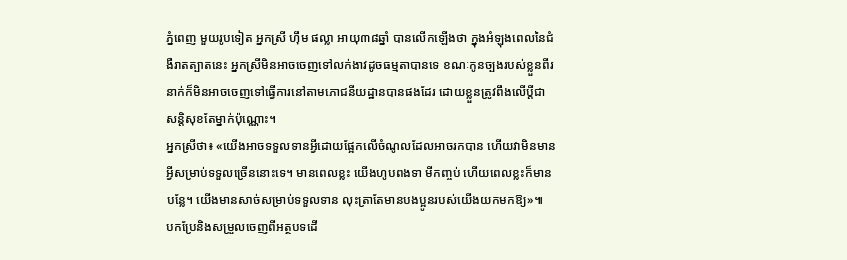ភ្នំពេញ មួយរូបទៀត អ្នកស្រី ហ៊ឹម ផល្លា អាយុ៣៨ឆ្នាំ បានលើកឡើងថា ក្នុងអំឡុងពេលនៃជំងឺរាតត្បាតនេះ អ្នកស្រីមិនអាចចេញទៅលក់ងាវដូចធម្មតាបានទេ ខណៈកូនច្បងរបស់ខ្លួនពីរនាក់ក៏មិនអាចចេញទៅធ្វើការនៅតាមភោជនីយដ្ឋានបានផងដែរ ដោយខ្លួនត្រូវពឹងលើប្តីជាសន្តិសុខតែម្នាក់ប៉ុណ្ណោះ។
អ្នកស្រីថា៖ «យើងអាចទទួលទានអ្វីដោយផ្អែកលើចំណូលដែលអាចរកបាន ហើយវាមិនមានអ្វីសម្រាប់ទទួលច្រើននោះទេ។ មានពេលខ្លះ យើងហូបពងទា មីកញ្ចប់ ហើយពេលខ្លះក៏មានបន្លែ។ យើងមានសាច់សម្រាប់ទទួលទាន លុះត្រាតែមានបងប្អូនរបស់យើងយកមកឱ្យ»៕
បកប្រែនិងសម្រួលចេញពីអត្ថបទដើ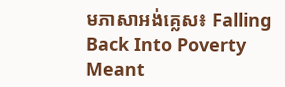មភាសាអង់គ្លេស៖ Falling Back Into Poverty Meant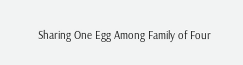Sharing One Egg Among Family of Four